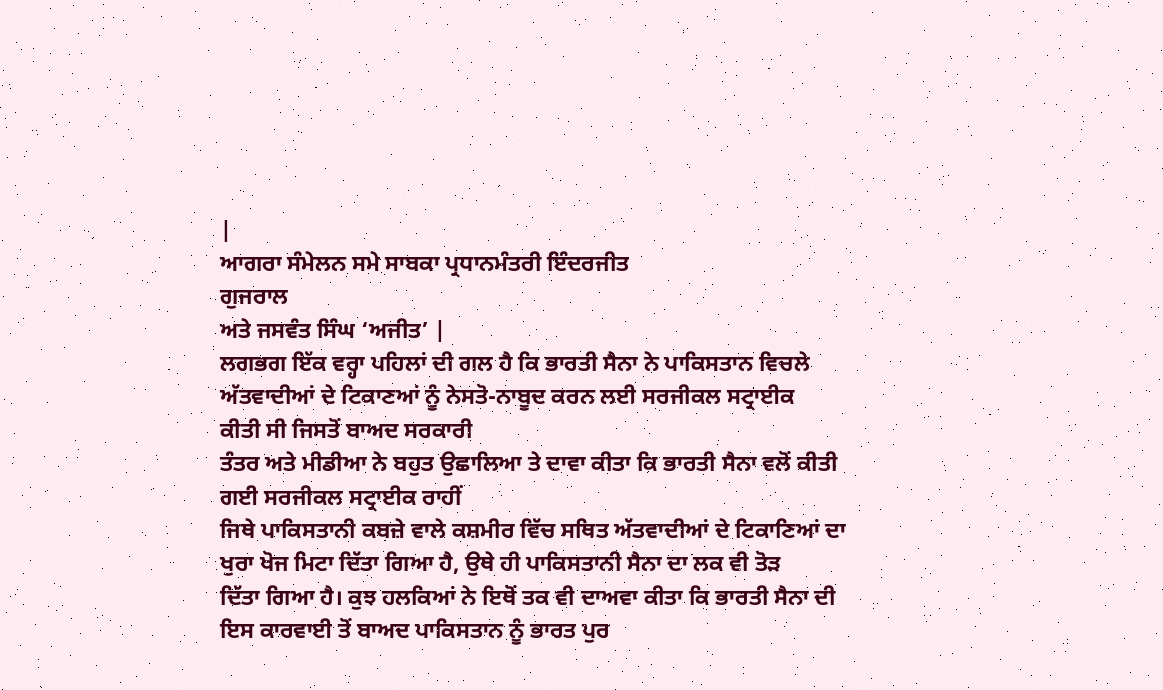|
ਆਗਰਾ ਸੰਮੇਲਨ ਸਮੇ ਸਾਬਕਾ ਪ੍ਰਧਾਨਮੰਤਰੀ ਇੰਦਰਜੀਤ
ਗੁਜਰਾਲ
ਅਤੇ ਜਸਵੰਤ ਸਿੰਘ ‘ਅਜੀਤ’ |
ਲਗਭਗ ਇੱਕ ਵਰ੍ਹਾ ਪਹਿਲਾਂ ਦੀ ਗਲ ਹੈ ਕਿ ਭਾਰਤੀ ਸੈਨਾ ਨੇ ਪਾਕਿਸਤਾਨ ਵਿਚਲੇ
ਅੱਤਵਾਦੀਆਂ ਦੇ ਟਿਕਾਣਆਂ ਨੂੰ ਨੇਸਤੋ-ਨਾਬੂਦ ਕਰਨ ਲਈ ਸਰਜੀਕਲ ਸਟ੍ਰਾਈਕ
ਕੀਤੀ ਸੀ ਜਿਸਤੋਂ ਬਾਅਦ ਸਰਕਾਰੀ
ਤੰਤਰ ਅਤੇ ਮੀਡੀਆ ਨੇ ਬਹੁਤ ਉਛਾਲਿਆ ਤੇ ਦਾਵਾ ਕੀਤਾ ਕਿ ਭਾਰਤੀ ਸੈਨਾ ਵਲੋਂ ਕੀਤੀ
ਗਈ ਸਰਜੀਕਲ ਸਟ੍ਰਾਈਕ ਰਾਹੀਂ
ਜਿਥੇ ਪਾਕਿਸਤਾਨੀ ਕਬਜ਼ੇ ਵਾਲੇ ਕਸ਼ਮੀਰ ਵਿੱਚ ਸਥਿਤ ਅੱਤਵਾਦੀਆਂ ਦੇ ਟਿਕਾਣਿਆਂ ਦਾ
ਖੁਰਾ ਖੋਜ ਮਿਟਾ ਦਿੱਤਾ ਗਿਆ ਹੈ, ਉਥੇ ਹੀ ਪਾਕਿਸਤਾਨੀ ਸੈਨਾ ਦਾ ਲਕ ਵੀ ਤੋੜ
ਦਿੱਤਾ ਗਿਆ ਹੈ। ਕੁਝ ਹਲਕਿਆਂ ਨੇ ਇਥੋਂ ਤਕ ਵੀ ਦਾਅਵਾ ਕੀਤਾ ਕਿ ਭਾਰਤੀ ਸੈਨਾ ਦੀ
ਇਸ ਕਾਰਵਾਈ ਤੋਂ ਬਾਅਦ ਪਾਕਿਸਤਾਨ ਨੂੰ ਭਾਰਤ ਪੁਰ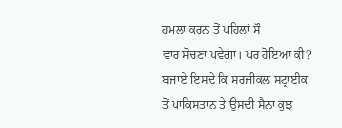ਹਮਲਾ ਕਰਨ ਤੋਂ ਪਹਿਲਾਂ ਸੌ
ਵਾਰ ਸੋਚਣਾ ਪਵੇਗਾ। ਪਰ ਹੋਇਆ ਕੀ? ਬਜਾਏ ਇਸਦੇ ਕਿ ਸਰਜੀਕਲ ਸਟ੍ਰਾਈਕ
ਤੋਂ ਪਾਕਿਸਤਾਨ ਤੇ ਉਸਦੀ ਸੈਨਾ ਕੁਝ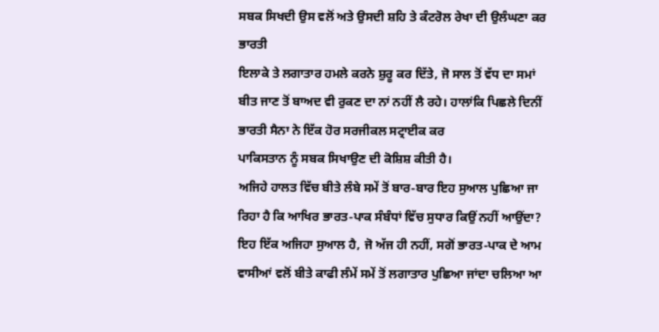ਸਬਕ ਸਿਖਦੀ ਉਸ ਵਲੋਂ ਅਤੇ ਉਸਦੀ ਸ਼ਹਿ ਤੇ ਕੰਟਰੋਲ ਰੇਖਾ ਦੀ ਉਲੰਘਣਾ ਕਰ ਭਾਰਤੀ
ਇਲਾਕੇ ਤੇ ਲਗਾਤਾਰ ਹਮਲੇ ਕਰਨੇ ਸ਼ੁਰੂ ਕਰ ਦਿੱਤੇ, ਜੋ ਸਾਲ ਤੋਂ ਵੱਧ ਦਾ ਸਮਾਂ
ਬੀਤ ਜਾਣ ਤੋਂ ਬਾਅਦ ਵੀ ਰੁਕਣ ਦਾ ਨਾਂ ਨਹੀਂ ਲੈ ਰਹੇ। ਹਾਲਾਂਕਿ ਪਿਛਲੇ ਦਿਨੀਂ
ਭਾਰਤੀ ਸੈਨਾ ਨੇ ਇੱਕ ਹੋਰ ਸਰਜੀਕਲ ਸਟ੍ਰਾਈਕ ਕਰ
ਪਾਕਿਸਤਾਨ ਨੂੰ ਸਬਕ ਸਿਖਾਉਣ ਦੀ ਕੋਸ਼ਿਸ਼ ਕੀਤੀ ਹੈ।
ਅਜਿਹੇ ਹਾਲਤ ਵਿੱਚ ਬੀਤੇ ਲੰਬੇ ਸਮੇਂ ਤੋਂ ਬਾਰ-ਬਾਰ ਇਹ ਸੁਆਲ ਪੁਛਿਆ ਜਾ
ਰਿਹਾ ਹੈ ਕਿ ਆਖਿਰ ਭਾਰਤ-ਪਾਕ ਸੰਬੰਧਾਂ ਵਿੱਚ ਸੁਧਾਰ ਕਿਉਂ ਨਹੀਂ ਆਉਂਦਾ?
ਇਹ ਇੱਕ ਅਜਿਹਾ ਸੁਆਲ ਹੈ, ਜੋ ਅੱਜ ਹੀ ਨਹੀਂ, ਸਗੋਂ ਭਾਰਤ-ਪਾਕ ਦੇ ਆਮ
ਵਾਸੀਆਂ ਵਲੋਂ ਬੀਤੇ ਕਾਫੀ ਲੰਮੇਂ ਸਮੇਂ ਤੋਂ ਲਗਾਤਾਰ ਪੁਛਿਆ ਜਾਂਦਾ ਚਲਿਆ ਆ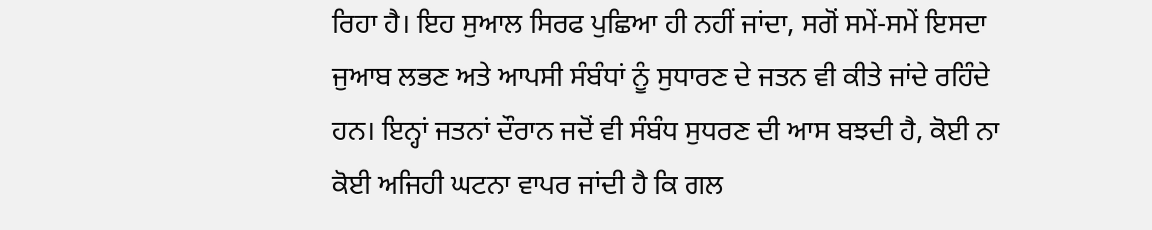ਰਿਹਾ ਹੈ। ਇਹ ਸੁਆਲ ਸਿਰਫ ਪੁਛਿਆ ਹੀ ਨਹੀਂ ਜਾਂਦਾ, ਸਗੋਂ ਸਮੇਂ-ਸਮੇਂ ਇਸਦਾ
ਜੁਆਬ ਲਭਣ ਅਤੇ ਆਪਸੀ ਸੰਬੰਧਾਂ ਨੂੰ ਸੁਧਾਰਣ ਦੇ ਜਤਨ ਵੀ ਕੀਤੇ ਜਾਂਦੇ ਰਹਿੰਦੇ
ਹਨ। ਇਨ੍ਹਾਂ ਜਤਨਾਂ ਦੌਰਾਨ ਜਦੋਂ ਵੀ ਸੰਬੰਧ ਸੁਧਰਣ ਦੀ ਆਸ ਬਝਦੀ ਹੈ, ਕੋਈ ਨਾ
ਕੋਈ ਅਜਿਹੀ ਘਟਨਾ ਵਾਪਰ ਜਾਂਦੀ ਹੈ ਕਿ ਗਲ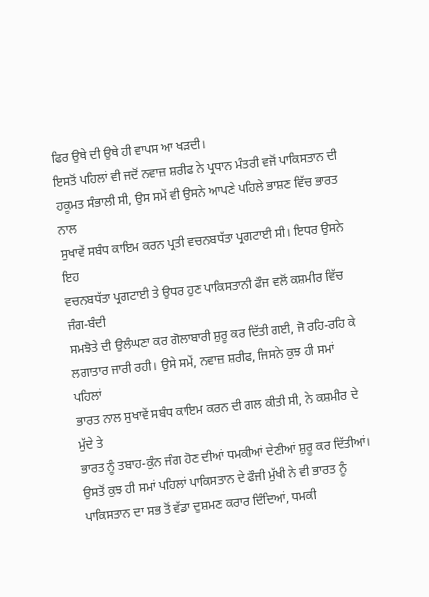ਫਿਰ ਉਥੇ ਦੀ ਉਥੇ ਹੀ ਵਾਪਸ ਆ ਖੜਦੀ।
ਇਸਤੋਂ ਪਹਿਲਾਂ ਵੀ ਜਦੋਂ ਨਵਾਜ਼ ਸ਼ਰੀਫ ਨੇ ਪ੍ਰਧਾਨ ਮੰਤਰੀ ਵਜੋਂ ਪਾਕਿਸਤਾਨ ਦੀ
ਹਕੂਮਤ ਸੰਭਾਲੀ ਸੀ, ਉਸ ਸਮੇਂ ਵੀ ਉਸਨੇ ਆਪਣੇ ਪਹਿਲੇ ਭਾਸ਼ਣ ਵਿੱਚ ਭਾਰਤ ਨਾਲ
ਸੁਖਾਵੇਂ ਸਬੰਧ ਕਾਇਮ ਕਰਨ ਪ੍ਰਤੀ ਵਚਨਬਧੱਤਾ ਪ੍ਰਗਟਾਈ ਸੀ। ਇਧਰ ਉਸਨੇ ਇਹ
ਵਚਨਬਧੱਤਾ ਪ੍ਰਗਟਾਈ ਤੇ ਉਧਰ ਹੁਣ ਪਾਕਿਸਤਾਨੀ ਫੌਜ ਵਲੋਂ ਕਸ਼ਮੀਰ ਵਿੱਚ ਜੰਗ-ਬੰਦੀ
ਸਮਝੋਤੇ ਦੀ ਉਲੰਘਣਾ ਕਰ ਗੋਲਾਬਾਰੀ ਸ਼ੁਰੂ ਕਰ ਦਿੱਤੀ ਗਈ, ਜੋ ਰਹਿ-ਰਹਿ ਕੇ
ਲਗਾਤਾਰ ਜਾਰੀ ਰਹੀ। ਉਸੇ ਸਮੇਂ, ਨਵਾਜ਼ ਸ਼ਰੀਫ, ਜਿਸਨੇ ਕੁਝ ਹੀ ਸਮਾਂ ਪਹਿਲਾਂ
ਭਾਰਤ ਨਾਲ ਸੁਖਾਵੇਂ ਸਬੰਧ ਕਾਇਮ ਕਰਨ ਦੀ ਗਲ ਕੀਤੀ ਸੀ, ਨੇ ਕਸ਼ਮੀਰ ਦੇ ਮੁੱਦੇ ਤੇ
ਭਾਰਤ ਨੂੰ ਤਬਾਹ-ਕੁੰਨ ਜੰਗ ਹੋਣ ਦੀਆਂ ਧਮਕੀਆਂ ਦੇਣੀਆਂ ਸ਼ੁਰੂ ਕਰ ਦਿੱਤੀਆਂ।
ਉਸਤੋਂ ਕੁਝ ਹੀ ਸਮਾਂ ਪਹਿਲਾਂ ਪਾਕਿਸਤਾਨ ਦੇ ਫੌਜੀ ਮੁੱਖੀ ਨੇ ਵੀ ਭਾਰਤ ਨੂੰ
ਪਾਕਿਸਤਾਨ ਦਾ ਸਭ ਤੋਂ ਵੱਡਾ ਦੁਸ਼ਮਣ ਕਰਾਰ ਦਿੰਦਿਆਂ, ਧਮਕੀ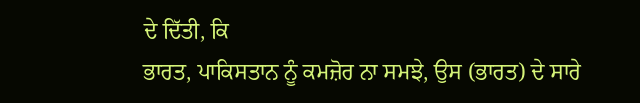ਦੇ ਦਿੱਤੀ, ਕਿ
ਭਾਰਤ, ਪਾਕਿਸਤਾਨ ਨੂੰ ਕਮਜ਼ੋਰ ਨਾ ਸਮਝੇ, ਉਸ (ਭਾਰਤ) ਦੇ ਸਾਰੇ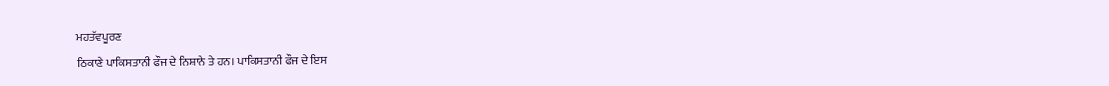ਮਹਤੱਵਪੂਰਣ
ਠਿਕਾਣੇ ਪਾਕਿਸਤਾਨੀ ਫੌਜ ਦੇ ਨਿਸ਼ਾਨੇ ਤੇ ਹਨ। ਪਾਕਿਸਤਾਨੀ ਫੌਜ ਦੇ ਇਸ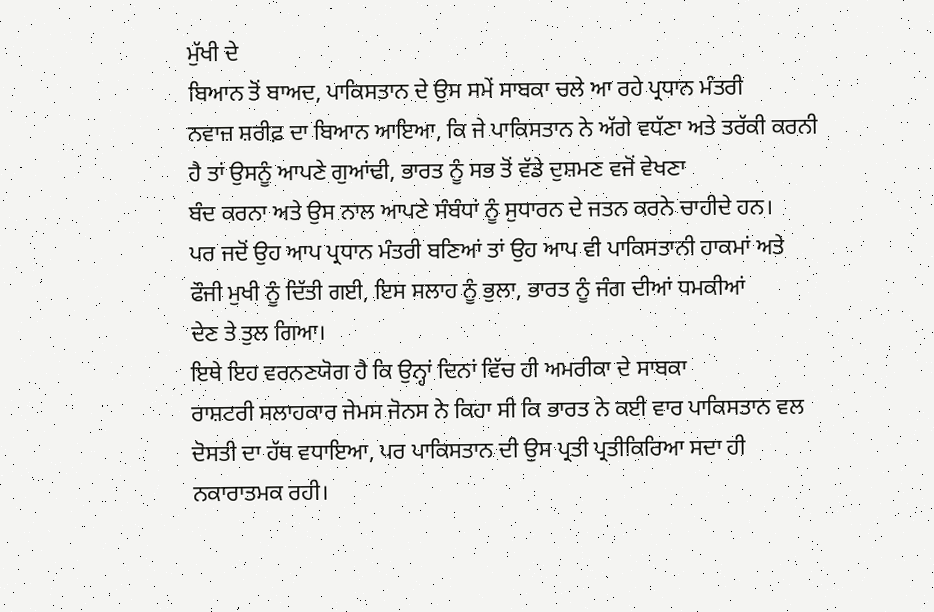ਮੁੱਖੀ ਦੇ
ਬਿਆਨ ਤੋਂ ਬਾਅਦ, ਪਾਕਿਸਤਾਨ ਦੇ ਉਸ ਸਮੇਂ ਸਾਬਕਾ ਚਲੇ ਆ ਰਹੇ ਪ੍ਰਧਾਨ ਮੰਤਰੀ
ਨਵਾਜ਼ ਸ਼ਰੀਫ਼ ਦਾ ਬਿਆਨ ਆਇਆ, ਕਿ ਜੇ ਪਾਕਿਸਤਾਨ ਨੇ ਅੱਗੇ ਵਧੱਣਾ ਅਤੇ ਤਰੱਕੀ ਕਰਨੀ
ਹੈ ਤਾਂ ਉਸਨੂੰ ਆਪਣੇ ਗੁਆਂਢੀ, ਭਾਰਤ ਨੂੰ ਸਭ ਤੋਂ ਵੱਡੇ ਦੁਸ਼ਮਣ ਵਜੋਂ ਵੇਖਣਾ
ਬੰਦ ਕਰਨਾ ਅਤੇ ਉਸ ਨਾਲ ਆਪਣੇ ਸੰਬੰਧਾਂ ਨੂੰ ਸੁਧਾਰਨ ਦੇ ਜਤਨ ਕਰਨੇ ਚਾਹੀਦੇ ਹਨ।
ਪਰ ਜਦੋਂ ਉਹ ਆਪ ਪ੍ਰਧਾਨ ਮੰਤਰੀ ਬਣਿਆਂ ਤਾਂ ਉਹ ਆਪ ਵੀ ਪਾਕਿਸਤਾਨੀ ਹਾਕਮਾਂ ਅਤੇ
ਫੌਜੀ ਮੁਖੀ ਨੂੰ ਦਿੱਤੀ ਗਈ, ਇਸ ਸਲਾਹ ਨੂੰ ਭੁਲਾ, ਭਾਰਤ ਨੂੰ ਜੰਗ ਦੀਆਂ ਧਮਕੀਆਂ
ਦੇਣ ਤੇ ਤੁਲ ਗਿਆ।
ਇਥੇ ਇਹ ਵਰਨਣਯੋਗ ਹੈ ਕਿ ਉਨ੍ਹਾਂ ਦਿਨਾਂ ਵਿੱਚ ਹੀ ਅਮਰੀਕਾ ਦੇ ਸਾਬਕਾ
ਰਾਸ਼ਟਰੀ ਸਲਾਹਕਾਰ ਜੇਮਸ ਜੋਨਸ ਨੇ ਕਿਹਾ ਸੀ ਕਿ ਭਾਰਤ ਨੇ ਕਈ ਵਾਰ ਪਾਕਿਸਤਾਨ ਵਲ
ਦੋਸਤੀ ਦਾ ਹੱਥ ਵਧਾਇਆ, ਪਰ ਪਾਕਿਸਤਾਨ ਦੀ ਉਸ ਪ੍ਰਤੀ ਪ੍ਰਤੀਕਿਰਿਆ ਸਦਾ ਹੀ
ਨਕਾਰਾਤਮਕ ਰਹੀ।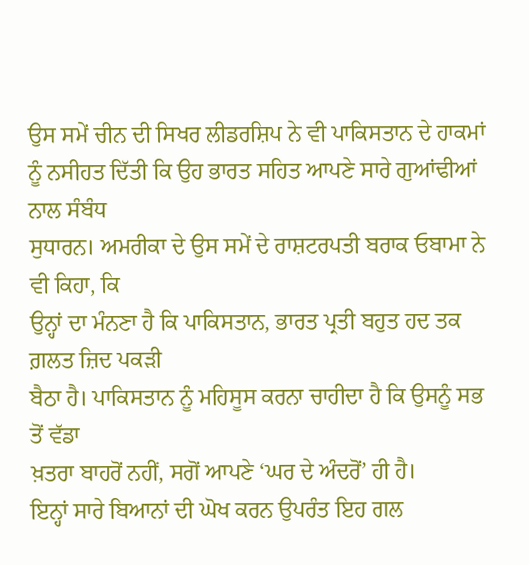ਉਸ ਸਮੇਂ ਚੀਨ ਦੀ ਸਿਖਰ ਲੀਡਰਸ਼ਿਪ ਨੇ ਵੀ ਪਾਕਿਸਤਾਨ ਦੇ ਹਾਕਮਾਂ
ਨੂੰ ਨਸੀਹਤ ਦਿੱਤੀ ਕਿ ਉਹ ਭਾਰਤ ਸਹਿਤ ਆਪਣੇ ਸਾਰੇ ਗੁਆਂਢੀਆਂ ਨਾਲ ਸੰਬੰਧ
ਸੁਧਾਰਨ। ਅਮਰੀਕਾ ਦੇ ਉਸ ਸਮੇਂ ਦੇ ਰਾਸ਼ਟਰਪਤੀ ਬਰਾਕ ਓਬਾਮਾ ਨੇ ਵੀ ਕਿਹਾ, ਕਿ
ਉਨ੍ਹਾਂ ਦਾ ਮੰਨਣਾ ਹੈ ਕਿ ਪਾਕਿਸਤਾਨ, ਭਾਰਤ ਪ੍ਰਤੀ ਬਹੁਤ ਹਦ ਤਕ ਗ਼ਲਤ ਜ਼ਿਦ ਪਕੜੀ
ਬੈਠਾ ਹੈ। ਪਾਕਿਸਤਾਨ ਨੂੰ ਮਹਿਸੂਸ ਕਰਨਾ ਚਾਹੀਦਾ ਹੈ ਕਿ ਉਸਨੂੰ ਸਭ ਤੋਂ ਵੱਡਾ
ਖ਼ਤਰਾ ਬਾਹਰੋਂ ਨਹੀਂ, ਸਗੋਂ ਆਪਣੇ ‘ਘਰ ਦੇ ਅੰਦਰੋਂ’ ਹੀ ਹੈ।
ਇਨ੍ਹਾਂ ਸਾਰੇ ਬਿਆਨਾਂ ਦੀ ਘੋਖ ਕਰਨ ਉਪਰੰਤ ਇਹ ਗਲ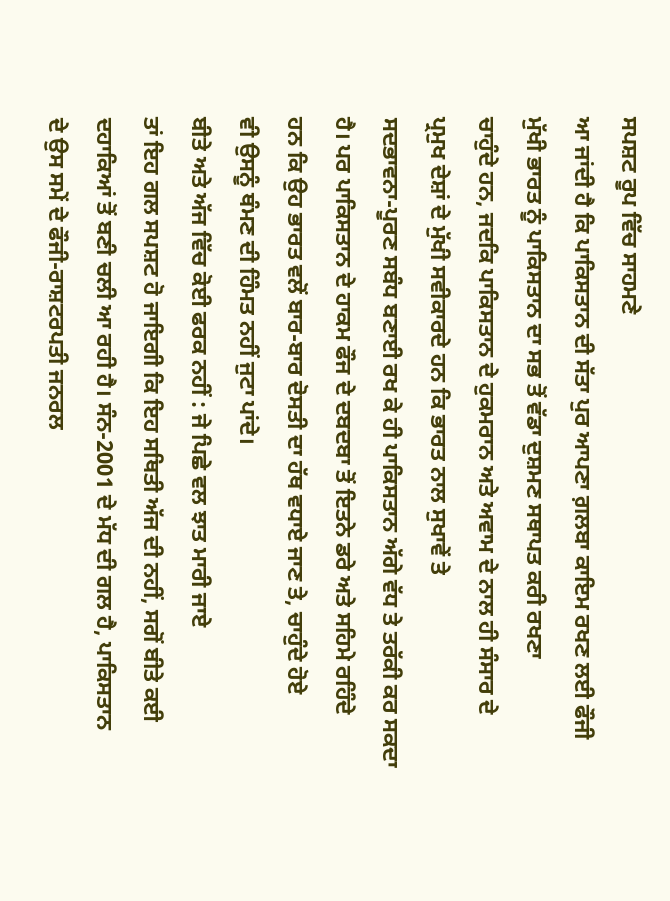ਸਪਸ਼ਟ ਰੂਪ ਵਿੱਚ ਸਾਹਮਣੇ
ਆ ਜਾਂਦੀ ਹੈ ਕਿ ਪਾਕਿਸਤਾਨ ਦੀ ਸੱਤਾ ਪੁਰ ਆਪਣਾ ਗ਼ਲਬਾ ਕਾਇਮ ਰਖਣ ਲਈ ਫੌਜੀ
ਮੁੱਖੀ ਭਾਰਤ ਨੂੰ ਪਾਕਿਸਤਾਨ ਦਾ ਸਭ ਤੋਂ ਵੱਡਾ ਦੁਸ਼ਮਣ ਸਥਾਪਤ ਕਰੀ ਰਖਣਾ
ਚਾਹੁੰਦੇ ਹਨ, ਜਦਕਿ ਪਾਕਿਸਤਾਨ ਦੇ ਹੁਕਮਰਾਨ ਅਤੇ ਅਵਾਮ ਦੇ ਨਾਲ ਹੀ ਸੰਸਾਰ ਦੇ
ਪ੍ਰਮੁਖ ਦੇਸ਼ਾਂ ਦੇ ਮੁੱਖੀ ਸਵੀਕਾਰਦੇ ਹਨ ਕਿ ਭਾਰਤ ਨਾਲ ਸੁਖਾਵੇਂ ਤੇ
ਸਦਭਾਵਨਾ-ਪੂਰਣ ਸਬੰਧ ਬਣਾਈ ਰਖ ਕੇ ਹੀ ਪਾਕਿਸਤਾਨ ਅੱਗੇ ਵੱਧ ਤੇ ਤਰੱਕੀ ਕਰ ਸਕਦਾ
ਹੈ। ਪਰ ਪਾਕਿਸਤਾਨ ਦੇ ਹਾਕਮ ਫੌਜ ਦੇ ਦਬਦਬਾ ਤੋਂ ਇਤਨੇ ਡਰੇ ਅਤੇ ਸਹਿਮੇ ਰਹਿੰਦੇ
ਹਨ ਕਿ ਉਹ ਭਾਰਤ ਵਲੋਂ ਬਾਰ-ਬਾਰ ਦੋਸਤੀ ਦਾ ਹੱਥ ਵਧਾਏ ਜਾਣ ਤੇ, ਚਾਹੁੰਦੇ ਹੋਏ
ਵੀ ਉਸਨੂੰ ਥੰਮਣ ਦੀ ਹਿੰਮਤ ਨਹੀਂ ਜੁਟਾ ਪਾਂਦੇ।
ਬੀਤੇ ਅਤੇ ਅੱਜ ਵਿੱਚ ਕੋਈ ਫਰਕ ਨਹੀਂ : ਜੇ ਪਿਛੇ ਵਲ ਝਾਤ ਮਾਰੀ ਜਾਏ
ਤਾਂ ਇਹ ਗਲ ਸਪਸ਼ਟ ਹੋ ਜਾਇਗੀ ਕਿ ਇਹ ਸਥਿਤੀ ਅੱਜ ਦੀ ਨਹੀਂ, ਸਗੋਂ ਬੀਤੇ ਕਈ
ਦਹਾਕਿਆਂ ਤੋਂ ਬਣੀ ਚਲੀ ਆ ਰਹੀ ਹੈ। ਸੰਨ-2001 ਦੇ ਮੱਧ ਦੀ ਗਲ ਹੈ, ਪਾਕਿਸਤਾਨ
ਦੇ ਉਸ ਸਮੇਂ ਦੇ ਫੌਜੀ-ਰਾਸ਼ਟਰਪਤੀ ਜਨਰਲ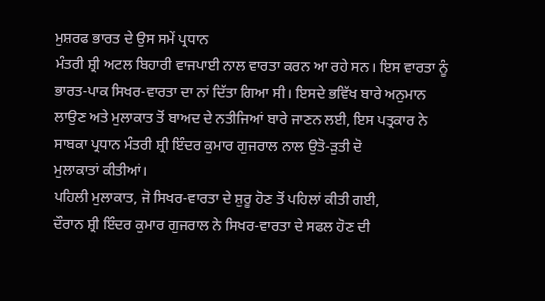ਮੁਸ਼ਰਫ ਭਾਰਤ ਦੇ ਉਸ ਸਮੇਂ ਪ੍ਰਧਾਨ
ਮੰਤਰੀ ਸ਼੍ਰੀ ਅਟਲ ਬਿਹਾਰੀ ਵਾਜਪਾਈ ਨਾਲ ਵਾਰਤਾ ਕਰਨ ਆ ਰਹੇ ਸਨ। ਇਸ ਵਾਰਤਾ ਨੂੰ
ਭਾਰਤ-ਪਾਕ ਸਿਖਰ-ਵਾਰਤਾ ਦਾ ਨਾਂ ਦਿੱਤਾ ਗਿਆ ਸੀ। ਇਸਦੇ ਭਵਿੱਖ ਬਾਰੇ ਅਨੁਮਾਨ
ਲਾਉਣ ਅਤੇ ਮੁਲਾਕਾਤ ਤੋਂ ਬਾਅਦ ਦੇ ਨਤੀਜਿਆਂ ਬਾਰੇ ਜਾਣਨ ਲਈ, ਇਸ ਪਤ੍ਰਕਾਰ ਨੇ
ਸਾਬਕਾ ਪ੍ਰਧਾਨ ਮੰਤਰੀ ਸ਼੍ਰੀ ਇੰਦਰ ਕੁਮਾਰ ਗੁਜਰਾਲ ਨਾਲ ਉਤੋ-ੜੁਤੀ ਦੋ
ਮੁਲਾਕਾਤਾਂ ਕੀਤੀਆਂ।
ਪਹਿਲੀ ਮੁਲਾਕਾਤ, ਜੋ ਸਿਖਰ-ਵਾਰਤਾ ਦੇ ਸ਼ੁਰੂ ਹੋਣ ਤੋਂ ਪਹਿਲਾਂ ਕੀਤੀ ਗਈ,
ਦੌਰਾਨ ਸ਼੍ਰੀ ਇੰਦਰ ਕੁਮਾਰ ਗੁਜਰਾਲ ਨੇ ਸਿਖਰ-ਵਾਰਤਾ ਦੇ ਸਫਲ ਹੋਣ ਦੀ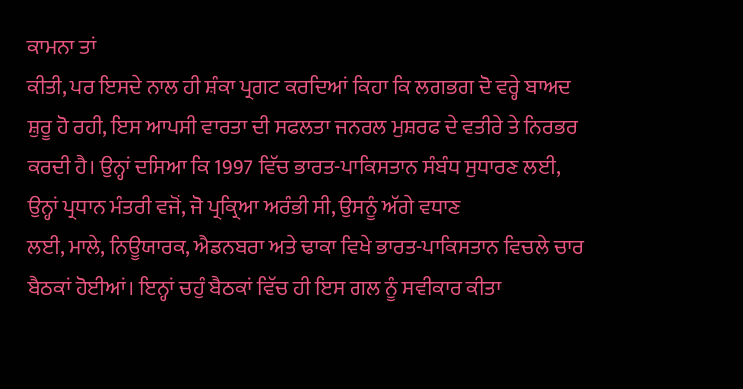ਕਾਮਨਾ ਤਾਂ
ਕੀਤੀ, ਪਰ ਇਸਦੇ ਨਾਲ ਹੀ ਸ਼ੰਕਾ ਪ੍ਰਗਟ ਕਰਦਿਆਂ ਕਿਹਾ ਕਿ ਲਗਭਗ ਦੋ ਵਰ੍ਹੇ ਬਾਅਦ
ਸ਼ੁਰੂ ਹੋ ਰਹੀ, ਇਸ ਆਪਸੀ ਵਾਰਤਾ ਦੀ ਸਫਲਤਾ ਜਨਰਲ ਮੁਸ਼ਰਫ ਦੇ ਵਤੀਰੇ ਤੇ ਨਿਰਭਰ
ਕਰਦੀ ਹੈ। ਉਨ੍ਹਾਂ ਦਸਿਆ ਕਿ 1997 ਵਿੱਚ ਭਾਰਤ-ਪਾਕਿਸਤਾਨ ਸੰਬੰਧ ਸੁਧਾਰਣ ਲਈ,
ਉਨ੍ਹਾਂ ਪ੍ਰਧਾਨ ਮੰਤਰੀ ਵਜੋਂ, ਜੋ ਪ੍ਰਕ੍ਰਿਆ ਅਰੰਭੀ ਸੀ, ਉਸਨੂੰ ਅੱਗੇ ਵਧਾਣ
ਲਈ, ਮਾਲੇ, ਨਿਊਯਾਰਕ, ਐਡਨਬਰਾ ਅਤੇ ਢਾਕਾ ਵਿਖੇ ਭਾਰਤ-ਪਾਕਿਸਤਾਨ ਵਿਚਲੇ ਚਾਰ
ਬੈਠਕਾਂ ਹੋਈਆਂ। ਇਨ੍ਹਾਂ ਚਹੁੰ ਬੈਠਕਾਂ ਵਿੱਚ ਹੀ ਇਸ ਗਲ ਨੂੰ ਸਵੀਕਾਰ ਕੀਤਾ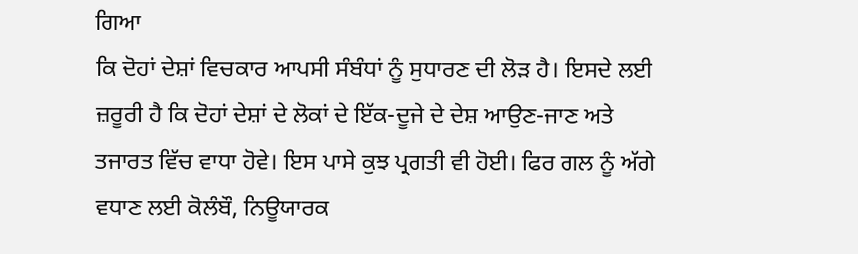ਗਿਆ
ਕਿ ਦੋਹਾਂ ਦੇਸ਼ਾਂ ਵਿਚਕਾਰ ਆਪਸੀ ਸੰਬੰਧਾਂ ਨੂੰ ਸੁਧਾਰਣ ਦੀ ਲੋੜ ਹੈ। ਇਸਦੇ ਲਈ
ਜ਼ਰੂਰੀ ਹੈ ਕਿ ਦੋਹਾਂ ਦੇਸ਼ਾਂ ਦੇ ਲੋਕਾਂ ਦੇ ਇੱਕ-ਦੂਜੇ ਦੇ ਦੇਸ਼ ਆਉਣ-ਜਾਣ ਅਤੇ
ਤਜਾਰਤ ਵਿੱਚ ਵਾਧਾ ਹੋਵੇ। ਇਸ ਪਾਸੇ ਕੁਝ ਪ੍ਰਗਤੀ ਵੀ ਹੋਈ। ਫਿਰ ਗਲ ਨੂੰ ਅੱਗੇ
ਵਧਾਣ ਲਈ ਕੋਲੰਬੌ, ਨਿਊਯਾਰਕ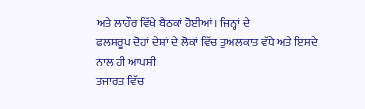ਅਤੇ ਲਾਹੌਰ ਵਿੱਖੇ ਬੈਠਕਾਂ ਹੋਈਆਂ। ਜਿਨ੍ਹਾਂ ਦੇ
ਫਲਸਰੂਪ ਦੋਹਾਂ ਦੇਸ਼ਾਂ ਦੇ ਲੋਕਾਂ ਵਿੱਚ ਤੁਅਲਕਾਤ ਵੱਧੇ ਅਤੇ ਇਸਦੇ ਨਾਲ ਹੀ ਆਪਸੀ
ਤਜਾਰਤ ਵਿੱਚ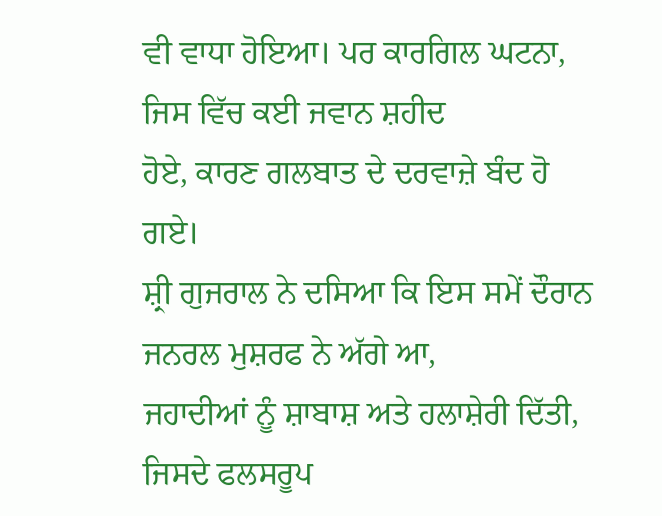ਵੀ ਵਾਧਾ ਹੋਇਆ। ਪਰ ਕਾਰਗਿਲ ਘਟਨਾ, ਜਿਸ ਵਿੱਚ ਕਈ ਜਵਾਨ ਸ਼ਹੀਦ
ਹੋਏ, ਕਾਰਣ ਗਲਬਾਤ ਦੇ ਦਰਵਾਜ਼ੇ ਬੰਦ ਹੋ ਗਏ।
ਸ਼੍ਰੀ ਗੁਜਰਾਲ ਨੇ ਦਸਿਆ ਕਿ ਇਸ ਸਮੇਂ ਦੌਰਾਨ ਜਨਰਲ ਮੁਸ਼ਰਫ ਨੇ ਅੱਗੇ ਆ,
ਜਹਾਦੀਆਂ ਨੂੰ ਸ਼ਾਬਾਸ਼ ਅਤੇ ਹਲਾਸ਼ੇਰੀ ਦਿੱਤੀ, ਜਿਸਦੇ ਫਲਸਰੂਪ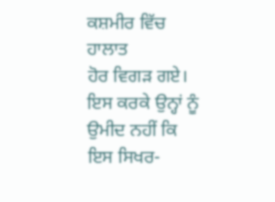ਕਸ਼ਮੀਰ ਵਿੱਚ ਹਾਲਾਤ
ਹੋਰ ਵਿਗੜ ਗਏ। ਇਸ ਕਰਕੇ ਉਨ੍ਹਾਂ ਨੂੰ ਉਮੀਦ ਨਹੀਂ ਕਿ ਇਸ ਸਿਖਰ-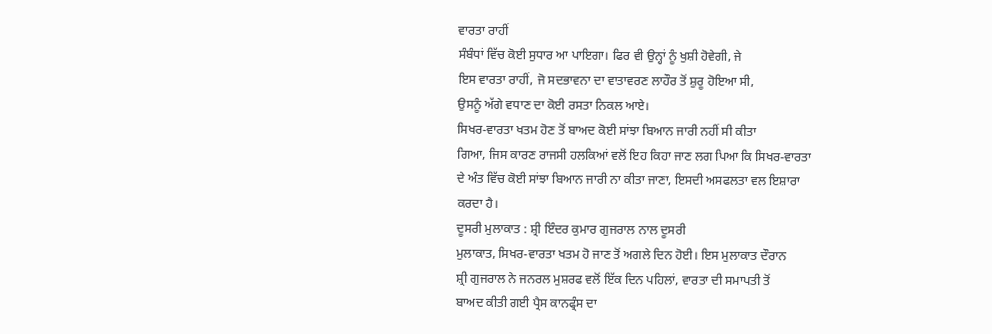ਵਾਰਤਾ ਰਾਹੀਂ
ਸੰਬੰਧਾਂ ਵਿੱਚ ਕੋਈ ਸੁਧਾਰ ਆ ਪਾਇਗਾ। ਫਿਰ ਵੀ ਉਨ੍ਹਾਂ ਨੂੰ ਖੁਸ਼ੀ ਹੋਵੇਗੀ, ਜੇ
ਇਸ ਵਾਰਤਾ ਰਾਹੀਂ, ਜੋ ਸਦਭਾਵਨਾ ਦਾ ਵਾਤਾਵਰਣ ਲਾਹੌਰ ਤੋਂ ਸ਼ੁਰੂ ਹੋਇਆ ਸੀ,
ਉਸਨੂੰ ਅੱਗੇ ਵਧਾਣ ਦਾ ਕੋਈ ਰਸਤਾ ਨਿਕਲ ਆਏ।
ਸਿਖਰ-ਵਾਰਤਾ ਖਤਮ ਹੋਣ ਤੋਂ ਬਾਅਦ ਕੋਈ ਸਾਂਝਾ ਬਿਆਨ ਜਾਰੀ ਨਹੀਂ ਸੀ ਕੀਤਾ
ਗਿਆ, ਜਿਸ ਕਾਰਣ ਰਾਜਸੀ ਹਲਕਿਆਂ ਵਲੋਂ ਇਹ ਕਿਹਾ ਜਾਣ ਲਗ ਪਿਆ ਕਿ ਸਿਖਰ-ਵਾਰਤਾ
ਦੇ ਅੰਤ ਵਿੱਚ ਕੋਈ ਸਾਂਝਾ ਬਿਆਨ ਜਾਰੀ ਨਾ ਕੀਤਾ ਜਾਣਾ, ਇਸਦੀ ਅਸਫਲਤਾ ਵਲ ਇਸ਼ਾਰਾ
ਕਰਦਾ ਹੈ।
ਦੂਸਰੀ ਮੁਲਾਕਾਤ : ਸ਼੍ਰੀ ਇੰਦਰ ਕੁਮਾਰ ਗੁਜਰਾਲ ਨਾਲ ਦੂਸਰੀ
ਮੁਲਾਕਾਤ, ਸਿਖਰ-ਵਾਰਤਾ ਖਤਮ ਹੋ ਜਾਣ ਤੋਂ ਅਗਲੇ ਦਿਨ ਹੋਈ। ਇਸ ਮੁਲਾਕਾਤ ਦੌਰਾਨ
ਸ਼੍ਰੀ ਗੁਜਰਾਲ ਨੇ ਜਨਰਲ ਮੁਸ਼ਰਫ ਵਲੋਂ ਇੱਕ ਦਿਨ ਪਹਿਲਾਂ, ਵਾਰਤਾ ਦੀ ਸਮਾਪਤੀ ਤੋਂ
ਬਾਅਦ ਕੀਤੀ ਗਈ ਪ੍ਰੈਸ ਕਾਨਫ੍ਰੰਸ ਦਾ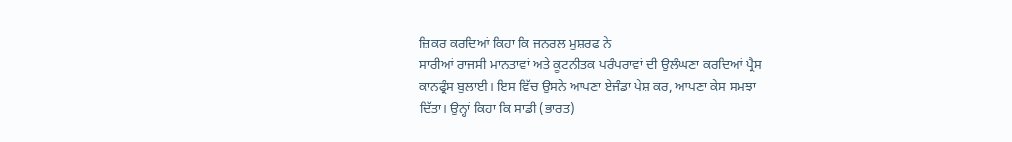ਜ਼ਿਕਰ ਕਰਦਿਆਂ ਕਿਹਾ ਕਿ ਜਨਰਲ ਮੁਸ਼ਰਫ ਨੇ
ਸਾਰੀਆਂ ਰਾਜਸੀ ਮਾਨਤਾਵਾਂ ਅਤੇ ਕੂਟਨੀਤਕ ਪਰੰਪਰਾਵਾਂ ਦੀ ਉਲੰਘਣਾ ਕਰਦਿਆਂ ਪ੍ਰੈਸ
ਕਾਨਫ੍ਰੰਸ ਬੁਲਾਈ। ਇਸ ਵਿੱਚ ਉਸਨੇ ਆਪਣਾ ਏਜੰਡਾ ਪੇਸ਼ ਕਰ, ਆਪਣਾ ਕੇਸ ਸਮਝਾ
ਦਿੱਤਾ। ਉਨ੍ਹਾਂ ਕਿਹਾ ਕਿ ਸਾਡੀ (ਭਾਰਤ)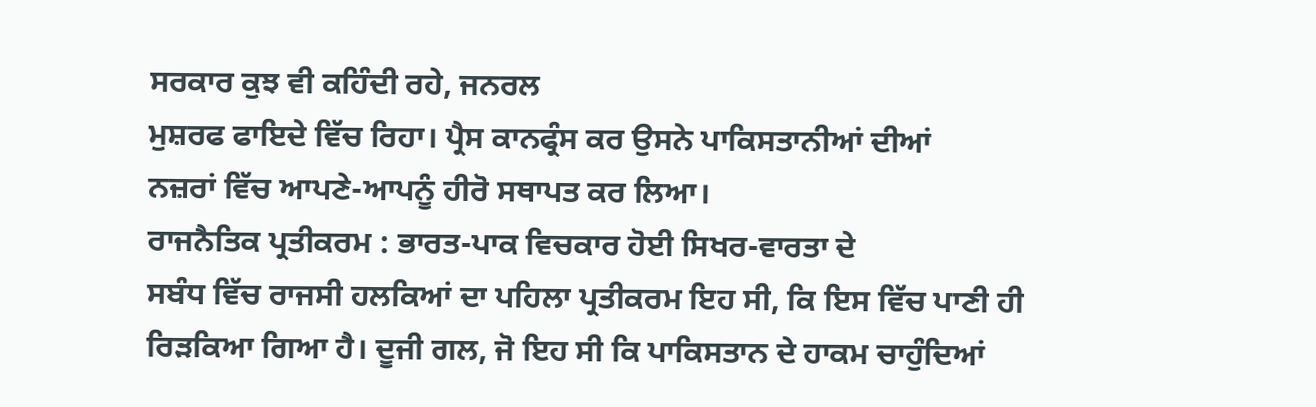ਸਰਕਾਰ ਕੁਝ ਵੀ ਕਹਿੰਦੀ ਰਹੇ, ਜਨਰਲ
ਮੁਸ਼ਰਫ ਫਾਇਦੇ ਵਿੱਚ ਰਿਹਾ। ਪ੍ਰੈਸ ਕਾਨਫ੍ਰੰਸ ਕਰ ਉਸਨੇ ਪਾਕਿਸਤਾਨੀਆਂ ਦੀਆਂ
ਨਜ਼ਰਾਂ ਵਿੱਚ ਆਪਣੇ-ਆਪਨੂੰ ਹੀਰੋ ਸਥਾਪਤ ਕਰ ਲਿਆ।
ਰਾਜਨੈਤਿਕ ਪ੍ਰਤੀਕਰਮ : ਭਾਰਤ-ਪਾਕ ਵਿਚਕਾਰ ਹੋਈ ਸਿਖਰ-ਵਾਰਤਾ ਦੇ
ਸਬੰਧ ਵਿੱਚ ਰਾਜਸੀ ਹਲਕਿਆਂ ਦਾ ਪਹਿਲਾ ਪ੍ਰਤੀਕਰਮ ਇਹ ਸੀ, ਕਿ ਇਸ ਵਿੱਚ ਪਾਣੀ ਹੀ
ਰਿੜਕਿਆ ਗਿਆ ਹੈ। ਦੂਜੀ ਗਲ, ਜੋ ਇਹ ਸੀ ਕਿ ਪਾਕਿਸਤਾਨ ਦੇ ਹਾਕਮ ਚਾਹੁੰਦਿਆਂ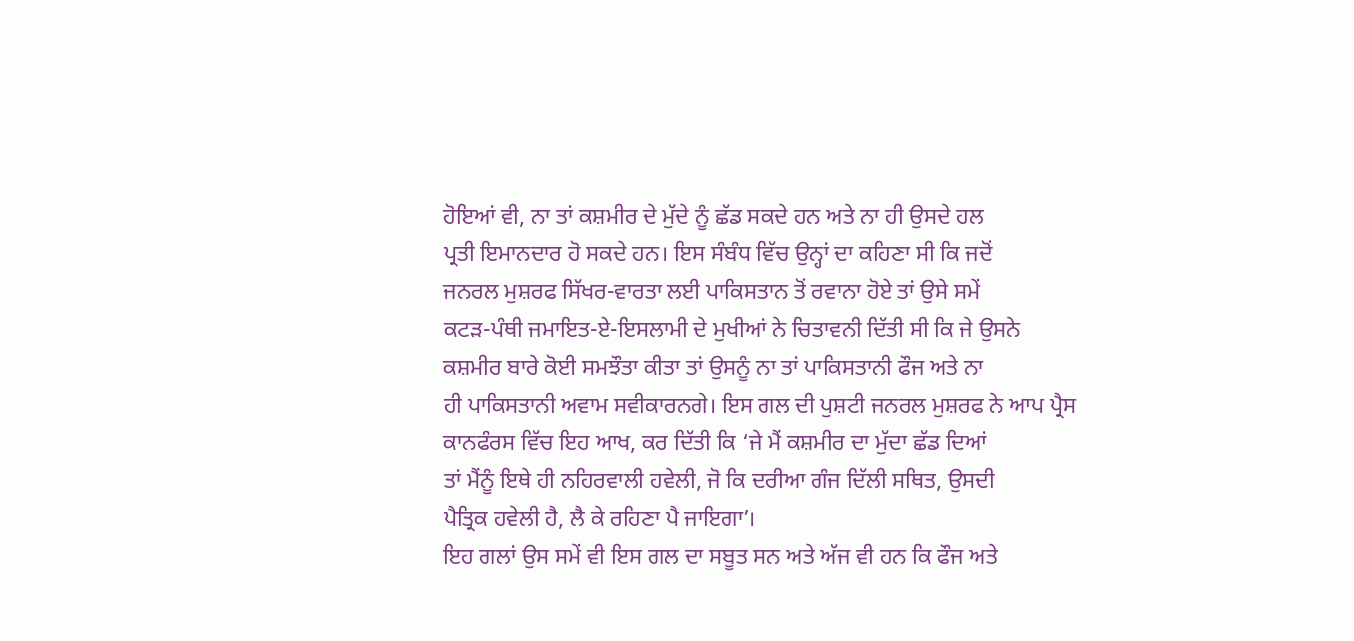ਹੋਇਆਂ ਵੀ, ਨਾ ਤਾਂ ਕਸ਼ਮੀਰ ਦੇ ਮੁੱਦੇ ਨੂੰ ਛੱਡ ਸਕਦੇ ਹਨ ਅਤੇ ਨਾ ਹੀ ਉਸਦੇ ਹਲ
ਪ੍ਰਤੀ ਇਮਾਨਦਾਰ ਹੋ ਸਕਦੇ ਹਨ। ਇਸ ਸੰਬੰਧ ਵਿੱਚ ਉਨ੍ਹਾਂ ਦਾ ਕਹਿਣਾ ਸੀ ਕਿ ਜਦੋਂ
ਜਨਰਲ ਮੁਸ਼ਰਫ ਸਿੱਖਰ-ਵਾਰਤਾ ਲਈ ਪਾਕਿਸਤਾਨ ਤੋਂ ਰਵਾਨਾ ਹੋਏ ਤਾਂ ਉਸੇ ਸਮੇਂ
ਕਟੜ-ਪੰਥੀ ਜਮਾਇਤ-ਏ-ਇਸਲਾਮੀ ਦੇ ਮੁਖੀਆਂ ਨੇ ਚਿਤਾਵਨੀ ਦਿੱਤੀ ਸੀ ਕਿ ਜੇ ਉਸਨੇ
ਕਸ਼ਮੀਰ ਬਾਰੇ ਕੋਈ ਸਮਝੌਤਾ ਕੀਤਾ ਤਾਂ ਉਸਨੂੰ ਨਾ ਤਾਂ ਪਾਕਿਸਤਾਨੀ ਫੌਜ ਅਤੇ ਨਾ
ਹੀ ਪਾਕਿਸਤਾਨੀ ਅਵਾਮ ਸਵੀਕਾਰਨਗੇ। ਇਸ ਗਲ ਦੀ ਪੁਸ਼ਟੀ ਜਨਰਲ ਮੁਸ਼ਰਫ ਨੇ ਆਪ ਪ੍ਰੈਸ
ਕਾਨਫੰਰਸ ਵਿੱਚ ਇਹ ਆਖ, ਕਰ ਦਿੱਤੀ ਕਿ ‘ਜੇ ਮੈਂ ਕਸ਼ਮੀਰ ਦਾ ਮੁੱਦਾ ਛੱਡ ਦਿਆਂ
ਤਾਂ ਮੈਂਨੂੰ ਇਥੇ ਹੀ ਨਹਿਰਵਾਲੀ ਹਵੇਲੀ, ਜੋ ਕਿ ਦਰੀਆ ਗੰਜ ਦਿੱਲੀ ਸਥਿਤ, ਉਸਦੀ
ਪੈਤ੍ਰਿਕ ਹਵੇਲੀ ਹੈ, ਲੈ ਕੇ ਰਹਿਣਾ ਪੈ ਜਾਇਗਾ’।
ਇਹ ਗਲਾਂ ਉਸ ਸਮੇਂ ਵੀ ਇਸ ਗਲ ਦਾ ਸਬੂਤ ਸਨ ਅਤੇ ਅੱਜ ਵੀ ਹਨ ਕਿ ਫੌਜ ਅਤੇ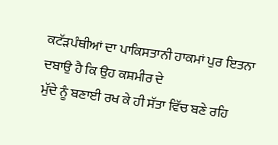ਕਟੱੜਪੰਥੀਆਂ ਦਾ ਪਾਕਿਸਤਾਨੀ ਹਾਕਮਾਂ ਪੁਰ ਇਤਨਾ ਦਬਾਉ ਹੈ ਕਿ ਉਹ ਕਸ਼ਮੀਰ ਦੇ
ਮੁੱਦੇ ਨੂੰ ਬਣਾਈ ਰਖ ਕੇ ਹੀ ਸੱਤਾ ਵਿੱਚ ਬਣੇ ਰਹਿ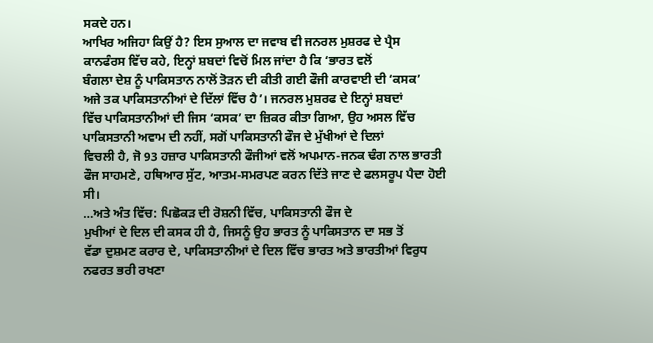ਸਕਦੇ ਹਨ।
ਆਖਿਰ ਅਜਿਹਾ ਕਿਉਂ ਹੈ? ਇਸ ਸੁਆਲ ਦਾ ਜਵਾਬ ਵੀ ਜਨਰਲ ਮੁਸ਼ਰਫ ਦੇ ਪ੍ਰੈਸ
ਕਾਨਫੰਰਸ ਵਿੱਚ ਕਹੇ, ਇਨ੍ਹਾਂ ਸ਼ਬਦਾਂ ਵਿਚੋਂ ਮਿਲ ਜਾਂਦਾ ਹੈ ਕਿ ‘ਭਾਰਤ ਵਲੋਂ
ਬੰਗਲਾ ਦੇਸ਼ ਨੂੰ ਪਾਕਿਸਤਾਨ ਨਾਲੋਂ ਤੋੜਨ ਦੀ ਕੀਤੀ ਗਈ ਫੌਜੀ ਕਾਰਵਾਈ ਦੀ ‘ਕਸਕ’
ਅਜੇ ਤਕ ਪਾਕਿਸਤਾਨੀਆਂ ਦੇ ਦਿੱਲਾਂ ਵਿੱਚ ਹੈ’। ਜਨਰਲ ਮੁਸ਼ਰਫ ਦੇ ਇਨ੍ਹਾਂ ਸ਼ਬਦਾਂ
ਵਿੱਚ ਪਾਕਿਸਤਾਨੀਆਂ ਦੀ ਜਿਸ ‘ਕਸਕ’ ਦਾ ਜ਼ਿਕਰ ਕੀਤਾ ਗਿਆ, ਉਹ ਅਸਲ ਵਿੱਚ
ਪਾਕਿਸਤਾਨੀ ਅਵਾਮ ਦੀ ਨਹੀਂ, ਸਗੋਂ ਪਾਕਿਸਤਾਨੀ ਫੌਜ ਦੇ ਮੁੱਖੀਆਂ ਦੇ ਦਿਲਾਂ
ਵਿਚਲੀ ਹੈ, ਜੋ 93 ਹਜ਼ਾਰ ਪਾਕਿਸਤਾਨੀ ਫੌਜੀਆਂ ਵਲੋਂ ਅਪਮਾਨ-ਜਨਕ ਢੰਗ ਨਾਲ ਭਾਰਤੀ
ਫੌਜ ਸਾਹਮਣੇ, ਹਥਿਆਰ ਸੁੱਟ, ਆਤਮ-ਸਮਰਪਣ ਕਰਨ ਦਿੱਤੇ ਜਾਣ ਦੇ ਫਲਸਰੂਪ ਪੈਦਾ ਹੋਈ
ਸੀ।
…ਅਤੇ ਅੰਤ ਵਿੱਚ: ਪਿਛੋਕੜ ਦੀ ਰੋਸ਼ਨੀ ਵਿੱਚ, ਪਾਕਿਸਤਾਨੀ ਫੌਜ ਦੇ
ਮੁਖੀਆਂ ਦੇ ਦਿਲ ਦੀ ਕਸਕ ਹੀ ਹੈ, ਜਿਸਨੂੰ ਉਹ ਭਾਰਤ ਨੂੰ ਪਾਕਿਸਤਾਨ ਦਾ ਸਭ ਤੋਂ
ਵੱਡਾ ਦੁਸ਼ਮਣ ਕਰਾਰ ਦੇ, ਪਾਕਿਸਤਾਨੀਆਂ ਦੇ ਦਿਲ ਵਿੱਚ ਭਾਰਤ ਅਤੇ ਭਾਰਤੀਆਂ ਵਿਰੁਧ
ਨਫਰਤ ਭਰੀ ਰਖਣਾ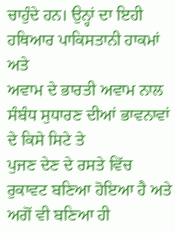ਚਾਹੁੰਦੇ ਹਨ। ਉਨ੍ਹਾਂ ਦਾ ਇਹੀ ਹਥਿਆਰ ਪਾਕਿਸਤਾਨੀ ਹਾਕਮਾਂ ਅਤੇ
ਅਵਾਮ ਦੇ ਭਾਰਤੀ ਅਵਾਮ ਨਾਲ ਸੰਬੰਧ ਸੁਧਾਰਣ ਦੀਆਂ ਭਾਵਨਾਵਾਂ ਦੇ ਕਿਸੇ ਸਿਟੇ ਤੇ
ਪੁਜਣ ਦੇਣ ਦੇ ਰਸਤੇ ਵਿੱਚ ਰੁਕਾਵਟ ਬਣਿਆ ਹੋਇਆ ਹੈ ਅਤੇ ਅਗੋਂ ਵੀ ਬਣਿਆ ਹੀ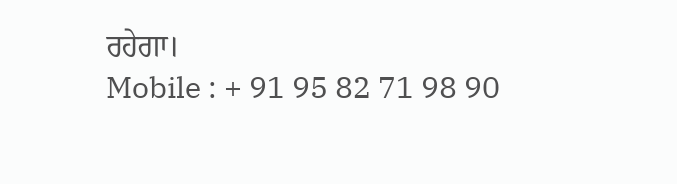ਰਹੇਗਾ।
Mobile : + 91 95 82 71 98 90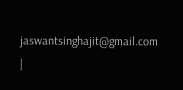jaswantsinghajit@gmail.com
|